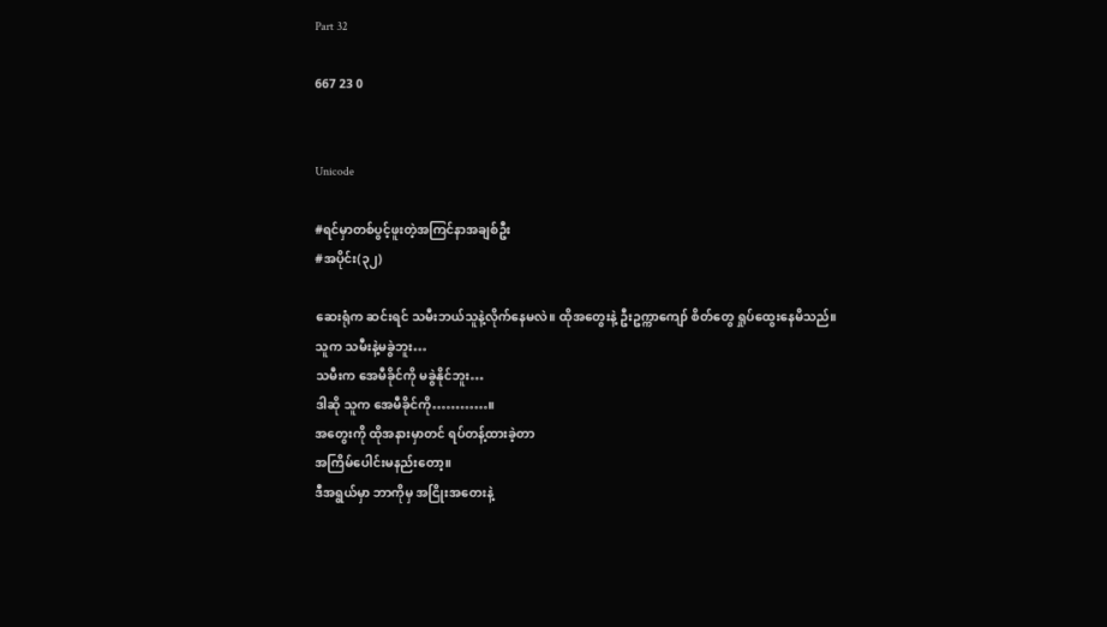Part 32

667 23 0


Unicode

#ရင်မှာတစ်ပွင့်ဖူးတဲ့အကြင်နာအချစ်ဦး
#အပိုင်း(၃၂)

ဆေးရုံက ဆင်းရင် သမီးဘယ်သူနဲ့လိုက်နေမလဲ။ ထိုအတွေးနဲ့ ဦးဥက္ကာကျော် စိတ်တွေ ရှုပ်ထွေးနေမိသည်။
သူက သမီးနဲ့မခွဲဘူး…
သမီးက အေမီခိုင်ကို မခွဲနိုင်ဘူး…
ဒါဆို သူက အေမီခိုင်ကို…………။
အတွေးကို ထိုအနားမှာတင် ရပ်တန့်ထားခဲ့တာ
အကြိမ်ပေါင်းမနည်းတော့။
ဒီအရွယ်မှာ ဘာကိုမှ အငြိုးအတေးနဲ့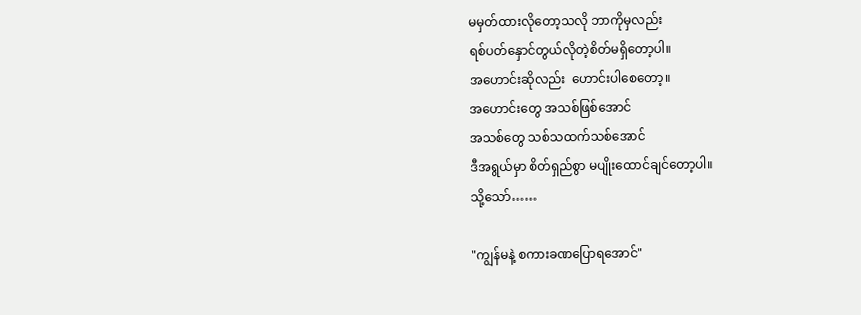မမှတ်ထားလိုတော့သလို ဘာကိုမှလည်း
ရစ်ပတ်နှောင်တွယ်လိုတဲ့စိတ်မရှိတော့ပါ။
အဟောင်းဆိုလည်း  ဟောင်းပါစေတော့။
အဟောင်းတွေ အသစ်ဖြစ်အောင်
အသစ်တွေ သစ်သထက်သစ်အောင်
ဒီအရွယ်မှာ စိတ်ရှည်စွာ မပျိုးထောင်ချင်တော့ပါ။
သို့သော်……

"ကျွန်မနဲ့ စကားခဏပြောရအောင်"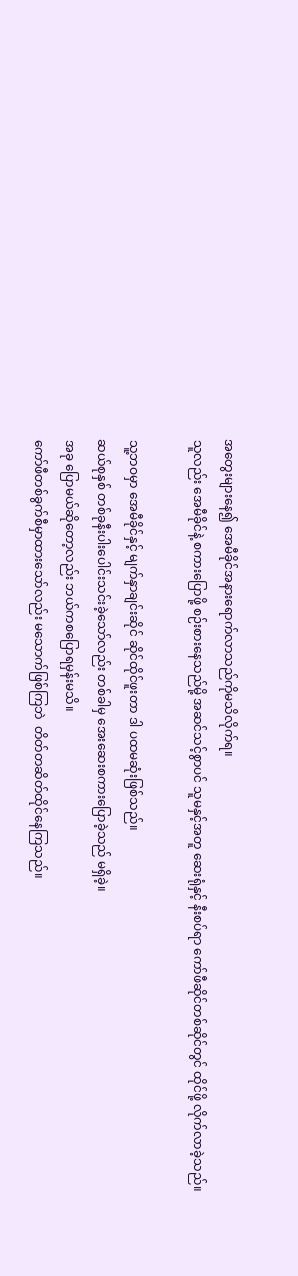အတွေးများနေ၍ အေမီခိုင်အနားရောက်လာသည်ကိုမသိလိုက်ရ။
သူလည်း အေမီခိုင်နဲ့ စကားပြောဖို့ စဉ်းစားနေသည်မို့ အဆင်သင့်စွာပင် သူမနှင့်အတူ ဆေးရုံနှင့် နီးစပ်ရာ ကော်ဖီဆိုင်တစ်ဆိုင်တွင် ထိုင်ဖို့ လိုက်လာခဲ့သည်။

သူ့ဘဝမှာ အေမီခိုင်နှင့် မျက်နှာချင်းဆိုင် ဆိုင်ထိုင်ဖူးတာ ဒါ ပထမဆုံးဖြစ်သည်။
ဆယ်စုနှစ် တစ်ခုနီးပါးပေါင်းသင်းခဲ့သော်လည်း တစ်ခါမှ အေးဆေးစကားပြောခဲ့သည် မရှိခဲ့။
အခု ပြောမယ်ဆိုတော့လည်း ဘယ်ကစပြောရမှန်းမသိ။
ကော်ဖီတစ်ခွက်စီမှာထားသော်လည်း မသောက်ဖြစ်ကြဘဲ  တိတ်တဆိတ်ထိုင်နေကြသည်။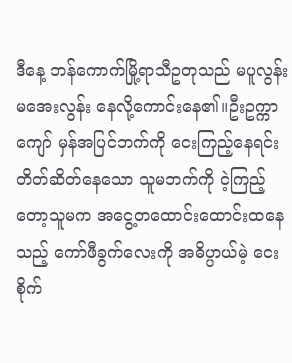ဒီနေ့ ဘန်ကောက်မြို့ရာသီဥတုသည် မပူလွန်း မအေးလွန်း နေလို့ကောင်းနေ၏။ဦးဥက္ကာကျော် မှန်အပြင်ဘက်ကို ငေးကြည့်နေရင်း တိတ်ဆိတ်နေသော သူမဘက်ကို ငဲ့ကြည့်တော့သူမက အငွေ့တထောင်းထောင်းထနေသည့် ကော်ဖီခွက်လေးကို အဓိပ္ပာယ်မဲ့ ငေးစိုက်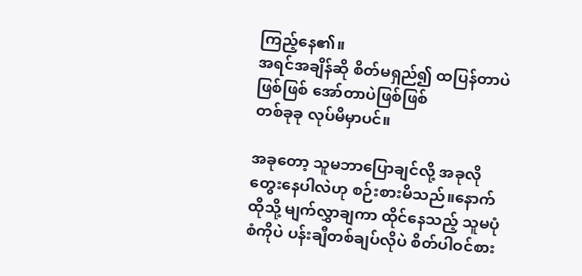ကြည့်နေ၏။
အရင်အချိန်ဆို စိတ်မရှည်၍ ထပြန်တာပဲဖြစ်ဖြစ် အော်တာပဲဖြစ်ဖြစ်
တစ်ခုခု လုပ်မိမှာပင်။

အခုတော့ သူမဘာပြောချင်လို့ အခုလိုတွေးနေပါလဲဟု စဉ်းစားမိသည်။နောက် ထိုသို့ မျက်လွှာချကာ ထိုင်နေသည့် သူမပုံစံကိုပဲ ပန်းချီတစ်ချပ်လိုပဲ စိတ်ပါဝင်စား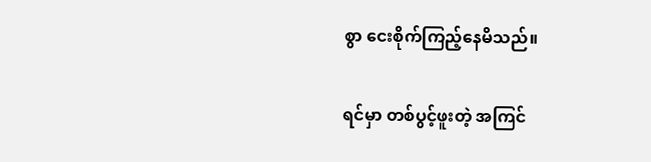စွာ ငေးစိုက်ကြည့်နေမိသည်။

ရင်မှာ တစ်ပွင့်ဖူးတဲ့ အကြင်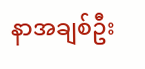နာအချစ်ဦး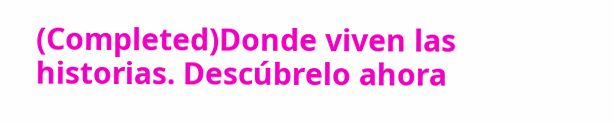(Completed)Donde viven las historias. Descúbrelo ahora